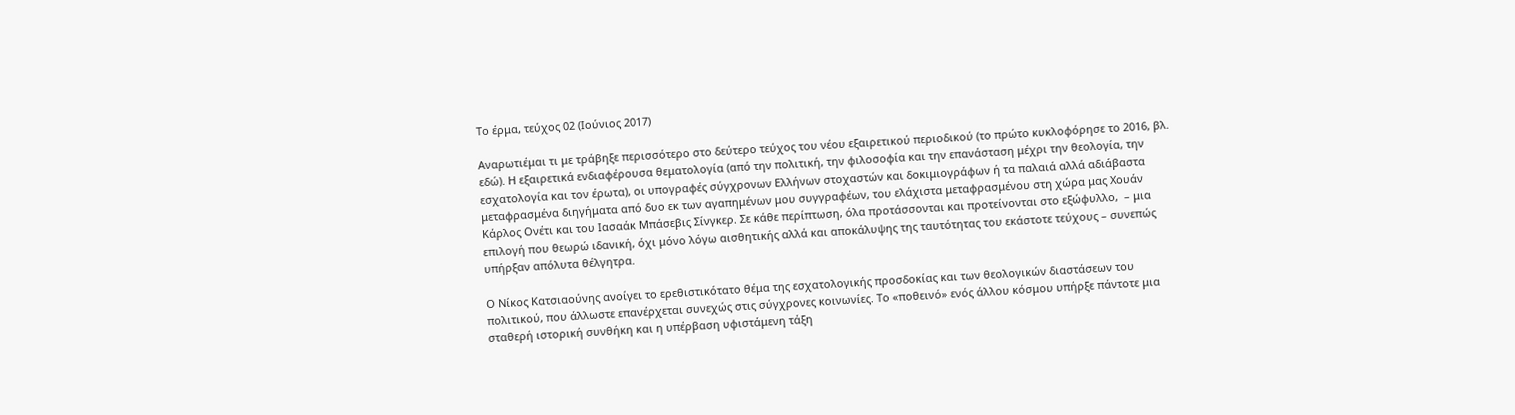Το έρμα, τεύχος 02 (Ιούνιος 2017)

Αναρωτιέμαι τι με τράβηξε περισσότερο στο δεύτερο τεύχος του νέου εξαιρετικού περιοδικού (το πρώτο κυκλοφόρησε το 2016, βλ. εδώ). Η εξαιρετικά ενδιαφέρουσα θεματολογία (από την πολιτική, την φιλοσοφία και την επανάσταση μέχρι την θεολογία, την εσχατολογία και τον έρωτα), οι υπογραφές σύγχρονων Ελλήνων στοχαστών και δοκιμιογράφων ή τα παλαιά αλλά αδιάβαστα μεταφρασμένα διηγήματα από δυο εκ των αγαπημένων μου συγγραφέων, του ελάχιστα μεταφρασμένου στη χώρα μας Χουάν Κάρλος Ονέτι και του Ιασαάκ Μπάσεβις Σίνγκερ. Σε κάθε περίπτωση, όλα προτάσσονται και προτείνονται στο εξώφυλλο,  – μια επιλογή που θεωρώ ιδανική, όχι μόνο λόγω αισθητικής αλλά και αποκάλυψης της ταυτότητας του εκάστοτε τεύχους – συνεπώς υπήρξαν απόλυτα θέλγητρα.

Ο Νίκος Κατσιαούνης ανοίγει το ερεθιστικότατο θέμα της εσχατολογικής προσδοκίας και των θεολογικών διαστάσεων του πολιτικού, που άλλωστε επανέρχεται συνεχώς στις σύγχρονες κοινωνίες. Το «ποθεινό» ενός άλλου κόσμου υπήρξε πάντοτε μια σταθερή ιστορική συνθήκη και η υπέρβαση υφιστάμενη τάξη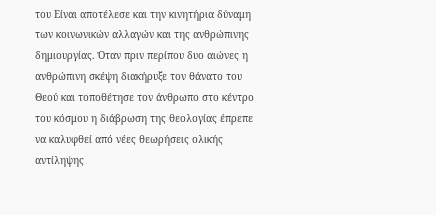του Είναι αποτέλεσε και την κινητήρια δύναμη των κοινωνικών αλλαγών και της ανθρώπινης δημιουργίας. Όταν πριν περίπου δυο αιώνες η ανθρώπινη σκέψη διακήρυξε τον θάνατο του Θεού και τοποθέτησε τον άνθρωπο στο κέντρο του κόσμου η διάβρωση της θεολογίας έπρεπε να καλυφθεί από νέες θεωρήσεις ολικής αντίληψης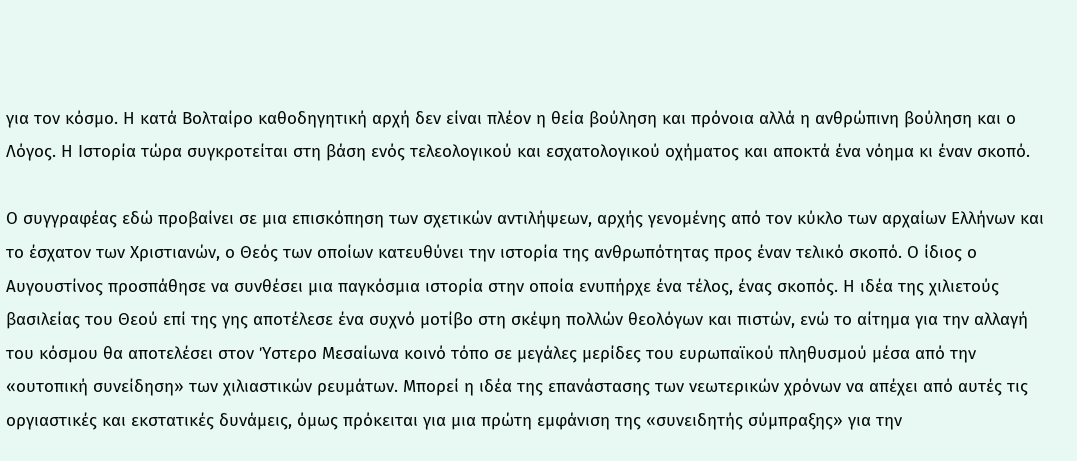για τον κόσμο. Η κατά Βολταίρο καθοδηγητική αρχή δεν είναι πλέον η θεία βούληση και πρόνοια αλλά η ανθρώπινη βούληση και ο Λόγος. Η Ιστορία τώρα συγκροτείται στη βάση ενός τελεολογικού και εσχατολογικού οχήματος και αποκτά ένα νόημα κι έναν σκοπό.

Ο συγγραφέας εδώ προβαίνει σε μια επισκόπηση των σχετικών αντιλήψεων, αρχής γενομένης από τον κύκλο των αρχαίων Ελλήνων και το έσχατον των Χριστιανών, ο Θεός των οποίων κατευθύνει την ιστορία της ανθρωπότητας προς έναν τελικό σκοπό. Ο ίδιος ο Αυγουστίνος προσπάθησε να συνθέσει μια παγκόσμια ιστορία στην οποία ενυπήρχε ένα τέλος, ένας σκοπός. Η ιδέα της χιλιετούς βασιλείας του Θεού επί της γης αποτέλεσε ένα συχνό μοτίβο στη σκέψη πολλών θεολόγων και πιστών, ενώ το αίτημα για την αλλαγή του κόσμου θα αποτελέσει στον Ύστερο Μεσαίωνα κοινό τόπο σε μεγάλες μερίδες του ευρωπαϊκού πληθυσμού μέσα από την «ουτοπική συνείδηση» των χιλιαστικών ρευμάτων. Μπορεί η ιδέα της επανάστασης των νεωτερικών χρόνων να απέχει από αυτές τις οργιαστικές και εκστατικές δυνάμεις, όμως πρόκειται για μια πρώτη εμφάνιση της «συνειδητής σύμπραξης» για την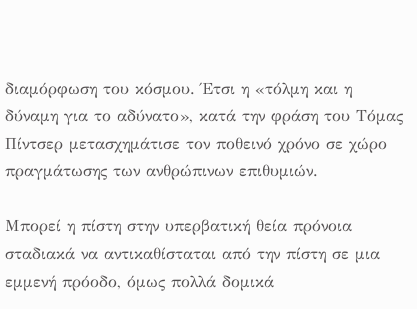διαμόρφωση του κόσμου. Έτσι η «τόλμη και η δύναμη για το αδύνατο», κατά την φράση του Τόμας Πίντσερ μετασχημάτισε τον ποθεινό χρόνο σε χώρο πραγμάτωσης των ανθρώπινων επιθυμιών.

Μπορεί η πίστη στην υπερβατική θεία πρόνοια σταδιακά να αντικαθίσταται από την πίστη σε μια εμμενή πρόοδο, όμως πολλά δομικά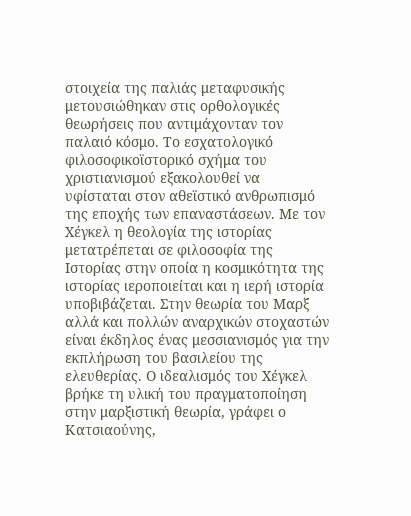στοιχεία της παλιάς μεταφυσικής μετουσιώθηκαν στις ορθολογικές θεωρήσεις που αντιμάχονταν τον παλαιό κόσμο. Το εσχατολογικό φιλοσοφικοϊστορικό σχήμα του χριστιανισμού εξακολουθεί να υφίσταται στον αθεϊστικό ανθρωπισμό της εποχής των επαναστάσεων. Με τον Χέγκελ η θεολογία της ιστορίας μετατρέπεται σε φιλοσοφία της Ιστορίας στην οποία η κοσμικότητα της ιστορίας ιεροποιείται και η ιερή ιστορία υποβιβάζεται. Στην θεωρία του Μαρξ αλλά και πολλών αναρχικών στοχαστών είναι έκδηλος ένας μεσσιανισμός για την εκπλήρωση του βασιλείου της ελευθερίας. Ο ιδεαλισμός του Χέγκελ βρήκε τη υλική του πραγματοποίηση στην μαρξιστική θεωρία, γράφει ο Κατσιαούνης,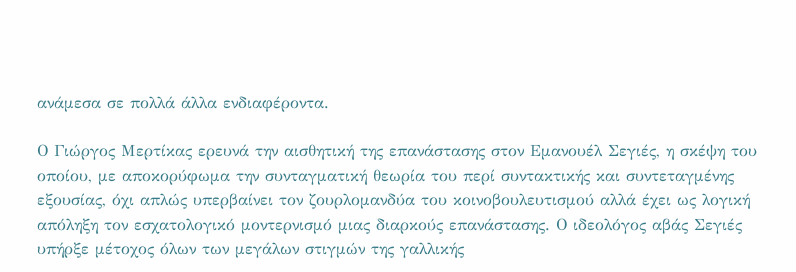ανάμεσα σε πολλά άλλα ενδιαφέροντα.

Ο Γιώργος Μερτίκας ερευνά την αισθητική της επανάστασης στον Εμανουέλ Σεγιές, η σκέψη του οποίου, με αποκορύφωμα την συνταγματική θεωρία του περί συντακτικής και συντεταγμένης εξουσίας, όχι απλώς υπερβαίνει τον ζουρλομανδύα του κοινοβουλευτισμού αλλά έχει ως λογική απόληξη τον εσχατολογικό μοντερνισμό μιας διαρκούς επανάστασης. Ο ιδεολόγος αβάς Σεγιές υπήρξε μέτοχος όλων των μεγάλων στιγμών της γαλλικής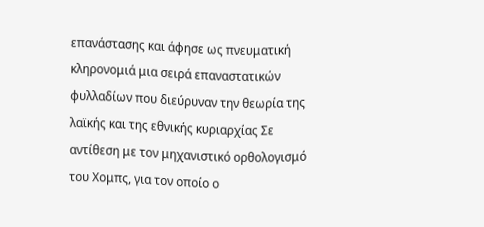επανάστασης και άφησε ως πνευματική κληρονομιά μια σειρά επαναστατικών φυλλαδίων που διεύρυναν την θεωρία της λαϊκής και της εθνικής κυριαρχίας Σε αντίθεση με τον μηχανιστικό ορθολογισμό του Χομπς, για τον οποίο ο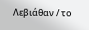Λεβιάθαν / το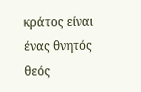κράτος είναι ένας θνητός θεός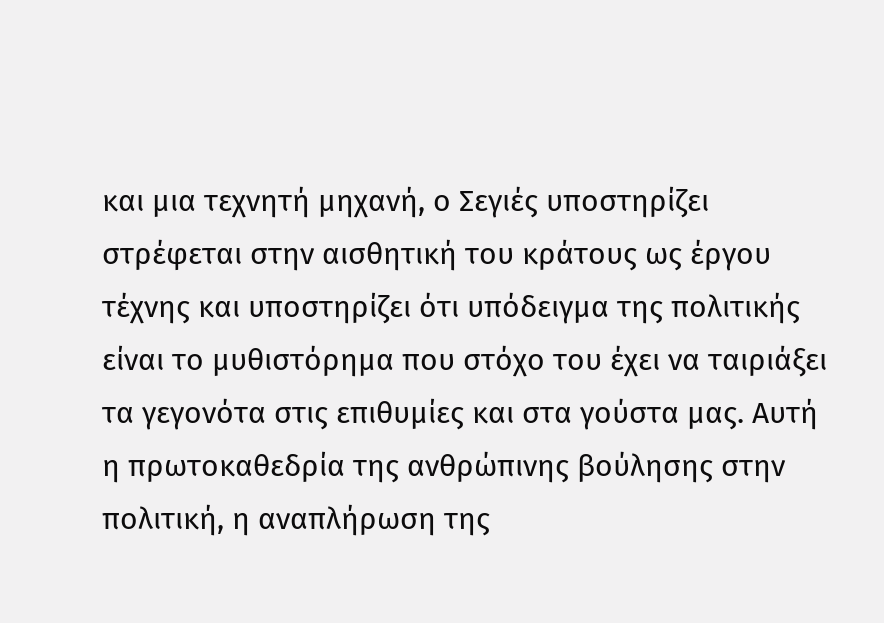και μια τεχνητή μηχανή, ο Σεγιές υποστηρίζει στρέφεται στην αισθητική του κράτους ως έργου τέχνης και υποστηρίζει ότι υπόδειγμα της πολιτικής είναι το μυθιστόρημα που στόχο του έχει να ταιριάξει τα γεγονότα στις επιθυμίες και στα γούστα μας. Αυτή η πρωτοκαθεδρία της ανθρώπινης βούλησης στην πολιτική, η αναπλήρωση της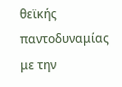θεϊκής παντοδυναμίας με την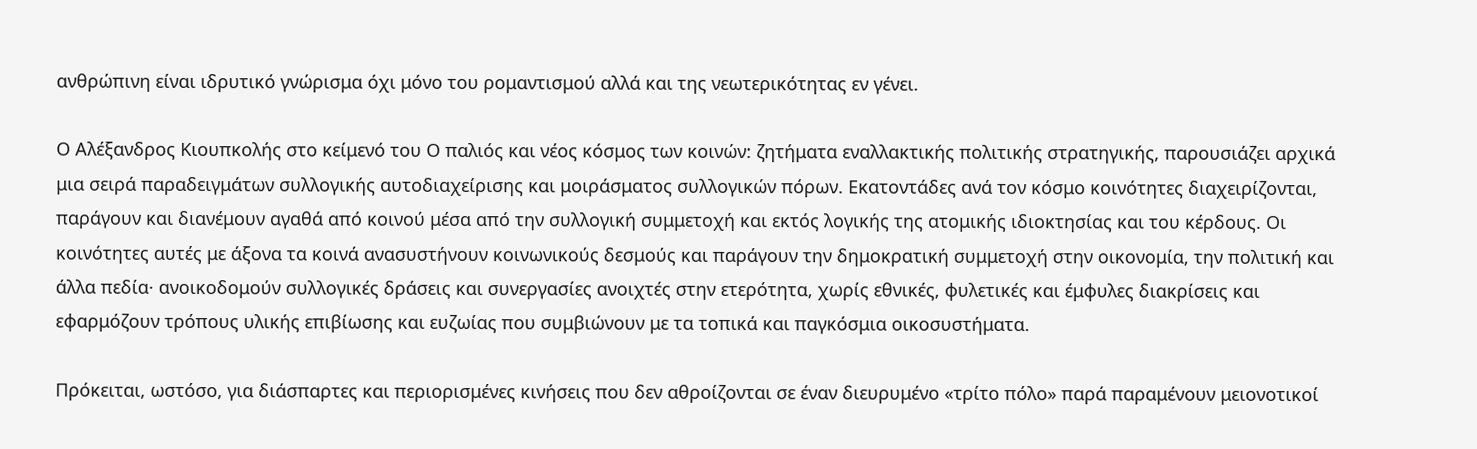ανθρώπινη είναι ιδρυτικό γνώρισμα όχι μόνο του ρομαντισμού αλλά και της νεωτερικότητας εν γένει.

Ο Αλέξανδρος Κιουπκολής στο κείμενό του Ο παλιός και νέος κόσμος των κοινών: ζητήματα εναλλακτικής πολιτικής στρατηγικής, παρουσιάζει αρχικά μια σειρά παραδειγμάτων συλλογικής αυτοδιαχείρισης και μοιράσματος συλλογικών πόρων. Εκατοντάδες ανά τον κόσμο κοινότητες διαχειρίζονται, παράγουν και διανέμουν αγαθά από κοινού μέσα από την συλλογική συμμετοχή και εκτός λογικής της ατομικής ιδιοκτησίας και του κέρδους. Οι κοινότητες αυτές με άξονα τα κοινά ανασυστήνουν κοινωνικούς δεσμούς και παράγουν την δημοκρατική συμμετοχή στην οικονομία, την πολιτική και άλλα πεδία· ανοικοδομούν συλλογικές δράσεις και συνεργασίες ανοιχτές στην ετερότητα, χωρίς εθνικές, φυλετικές και έμφυλες διακρίσεις και εφαρμόζουν τρόπους υλικής επιβίωσης και ευζωίας που συμβιώνουν με τα τοπικά και παγκόσμια οικοσυστήματα.

Πρόκειται, ωστόσο, για διάσπαρτες και περιορισμένες κινήσεις που δεν αθροίζονται σε έναν διευρυμένο «τρίτο πόλο» παρά παραμένουν μειονοτικοί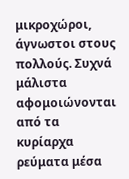μικροχώροι, άγνωστοι στους πολλούς. Συχνά μάλιστα αφομοιώνονται από τα κυρίαρχα ρεύματα μέσα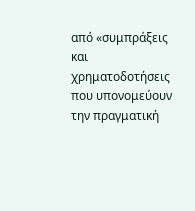από «συμπράξεις και χρηματοδοτήσεις που υπονομεύουν την πραγματική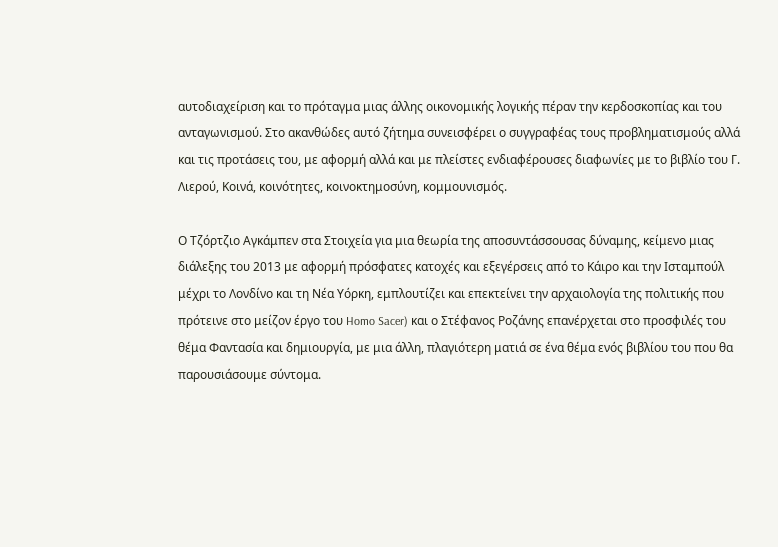αυτοδιαχείριση και το πρόταγμα μιας άλλης οικονομικής λογικής πέραν την κερδοσκοπίας και του ανταγωνισμού. Στο ακανθώδες αυτό ζήτημα συνεισφέρει ο συγγραφέας τους προβληματισμούς αλλά και τις προτάσεις του, με αφορμή αλλά και με πλείστες ενδιαφέρουσες διαφωνίες με το βιβλίο του Γ. Λιερού, Κοινά, κοινότητες, κοινοκτημοσύνη, κομμουνισμός.

Ο Τζόρτζιο Αγκάμπεν στα Στοιχεία για μια θεωρία της αποσυντάσσουσας δύναμης, κείμενο μιας διάλεξης του 2013 με αφορμή πρόσφατες κατοχές και εξεγέρσεις από το Κάιρο και την Ισταμπούλ μέχρι το Λονδίνο και τη Νέα Υόρκη, εμπλουτίζει και επεκτείνει την αρχαιολογία της πολιτικής που πρότεινε στο μείζον έργο του Homo Sacer) και ο Στέφανος Ροζάνης επανέρχεται στο προσφιλές του θέμα Φαντασία και δημιουργία, με μια άλλη, πλαγιότερη ματιά σε ένα θέμα ενός βιβλίου του που θα παρουσιάσουμε σύντομα.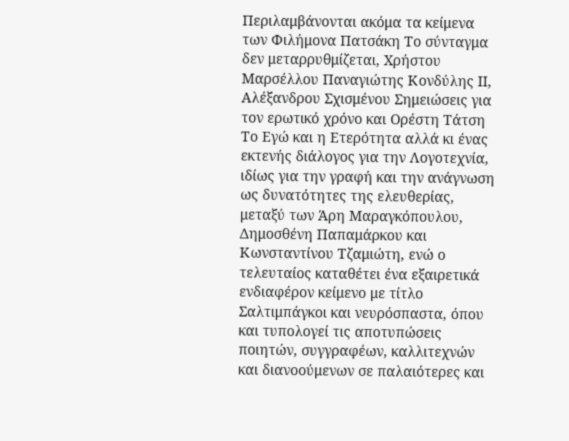Περιλαμβάνονται ακόμα τα κείμενα των Φιλήμονα Πατσάκη Το σύνταγμα δεν μεταρρυθμίζεται, Χρήστου Μαρσέλλου Παναγιώτης Κονδύλης ΙΙ, Αλέξανδρου Σχισμένου Σημειώσεις για τον ερωτικό χρόνο και Ορέστη Τάτση Το Εγώ και η Ετερότητα αλλά κι ένας εκτενής διάλογος για την Λογοτεχνία, ιδίως για την γραφή και την ανάγνωση ως δυνατότητες της ελευθερίας, μεταξύ των Άρη Μαραγκόπουλου, Δημοσθένη Παπαμάρκου και Κωνσταντίνου Τζαμιώτη, ενώ ο τελευταίος καταθέτει ένα εξαιρετικά ενδιαφέρον κείμενο με τίτλο Σαλτιμπάγκοι και νευρόσπαστα, όπου και τυπολογεί τις αποτυπώσεις ποιητών, συγγραφέων, καλλιτεχνών και διανοούμενων σε παλαιότερες και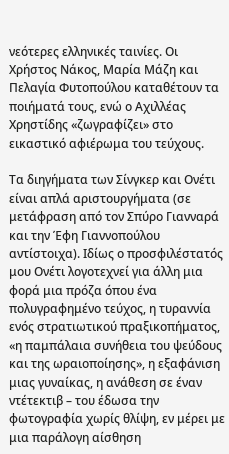νεότερες ελληνικές ταινίες. Οι Χρήστος Νάκος, Μαρία Μάζη και Πελαγία Φυτοπούλου καταθέτουν τα ποιήματά τους, ενώ ο Αχιλλέας Χρηστίδης «ζωγραφίζει» στο εικαστικό αφιέρωμα του τεύχους.

Τα διηγήματα των Σίνγκερ και Ονέτι είναι απλά αριστουργήματα (σε μετάφραση από τον Σπύρο Γιανναρά και την Έφη Γιαννοπούλου αντίστοιχα). Ιδίως ο προσφιλέστατός μου Ονέτι λογοτεχνεί για άλλη μια φορά μια πρόζα όπου ένα πολυγραφημένο τεύχος, η τυραννία ενός στρατιωτικού πραξικοπήματος, «η παμπάλαια συνήθεια του ψεύδους και της ωραιοποίησης», η εξαφάνιση μιας γυναίκας, η ανάθεση σε έναν ντέτεκτιβ – του έδωσα την φωτογραφία χωρίς θλίψη, εν μέρει με μια παράλογη αίσθηση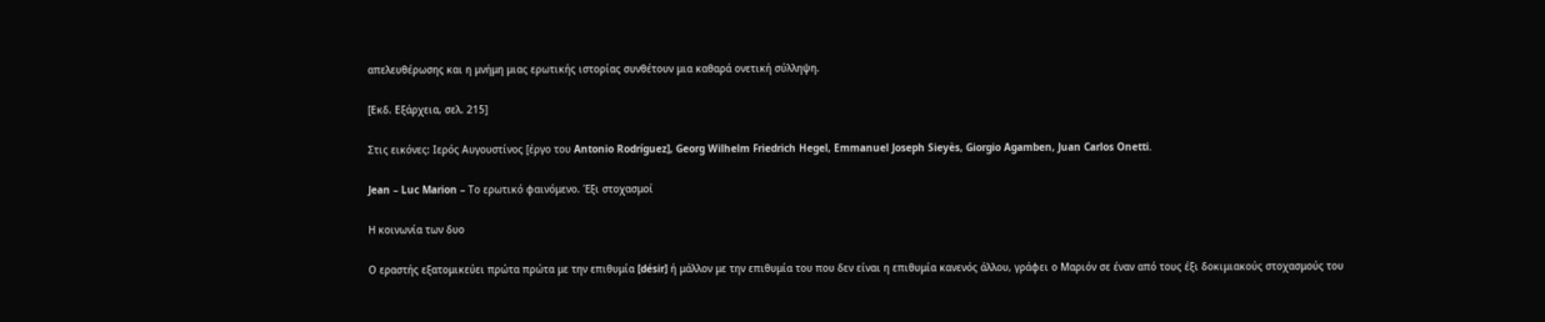απελευθέρωσης και η μνήμη μιας ερωτικής ιστορίας συνθέτουν μια καθαρά ονετική σύλληψη.

[Εκδ. Εξάρχεια, σελ. 215]

Στις εικόνες: Ιερός Αυγουστίνος [έργο του Antonio Rodríguez], Georg Wilhelm Friedrich Hegel, Emmanuel Joseph Sieyès, Giorgio Agamben, Juan Carlos Onetti.

Jean – Luc Marion – Το ερωτικό φαινόμενο. Έξι στοχασμοί

Η κοινωνία των δυο

Ο εραστής εξατομικεύει πρώτα πρώτα με την επιθυμία [désir] ή μάλλον με την επιθυμία του που δεν είναι η επιθυμία κανενός άλλου, γράφει ο Μαριόν σε έναν από τους έξι δοκιμιακούς στοχασμούς του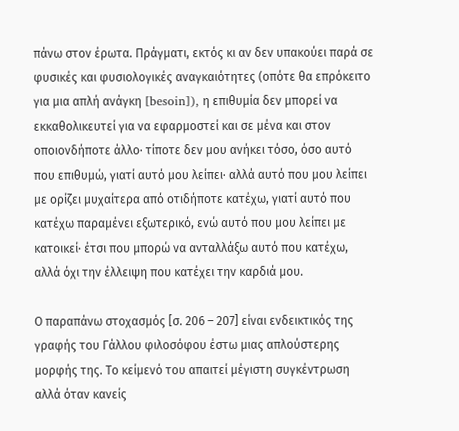πάνω στον έρωτα. Πράγματι, εκτός κι αν δεν υπακούει παρά σε φυσικές και φυσιολογικές αναγκαιότητες (οπότε θα επρόκειτο για μια απλή ανάγκη [besoin]), η επιθυμία δεν μπορεί να εκκαθολικευτεί για να εφαρμοστεί και σε μένα και στον οποιονδήποτε άλλο· τίποτε δεν μου ανήκει τόσο, όσο αυτό που επιθυμώ, γιατί αυτό μου λείπει· αλλά αυτό που μου λείπει με ορίζει μυχαίτερα από οτιδήποτε κατέχω, γιατί αυτό που κατέχω παραμένει εξωτερικό, ενώ αυτό που μου λείπει με κατοικεί· έτσι που μπορώ να ανταλλάξω αυτό που κατέχω, αλλά όχι την έλλειψη που κατέχει την καρδιά μου.

Ο παραπάνω στοχασμός [σ. 206 – 207] είναι ενδεικτικός της γραφής του Γάλλου φιλοσόφου έστω μιας απλούστερης μορφής της. Το κείμενό του απαιτεί μέγιστη συγκέντρωση αλλά όταν κανείς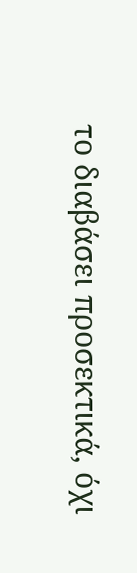το διαβάσει προσεκτικά, όχι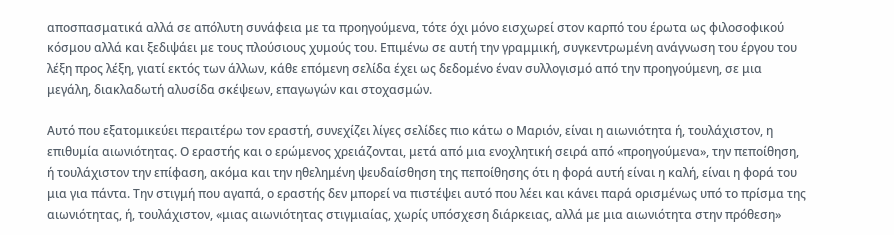αποσπασματικά αλλά σε απόλυτη συνάφεια με τα προηγούμενα, τότε όχι μόνο εισχωρεί στον καρπό του έρωτα ως φιλοσοφικού κόσμου αλλά και ξεδιψάει με τους πλούσιους χυμούς του. Επιμένω σε αυτή την γραμμική, συγκεντρωμένη ανάγνωση του έργου του λέξη προς λέξη, γιατί εκτός των άλλων, κάθε επόμενη σελίδα έχει ως δεδομένο έναν συλλογισμό από την προηγούμενη, σε μια μεγάλη, διακλαδωτή αλυσίδα σκέψεων, επαγωγών και στοχασμών.

Αυτό που εξατομικεύει περαιτέρω τον εραστή, συνεχίζει λίγες σελίδες πιο κάτω ο Μαριόν, είναι η αιωνιότητα ή, τουλάχιστον, η επιθυμία αιωνιότητας. Ο εραστής και ο ερώμενος χρειάζονται, μετά από μια ενοχλητική σειρά από «προηγούμενα», την πεποίθηση, ή τουλάχιστον την επίφαση, ακόμα και την ηθελημένη ψευδαίσθηση της πεποίθησης ότι η φορά αυτή είναι η καλή, είναι η φορά του μια για πάντα. Την στιγμή που αγαπά, ο εραστής δεν μπορεί να πιστέψει αυτό που λέει και κάνει παρά ορισμένως υπό το πρίσμα της αιωνιότητας, ή, τουλάχιστον, «μιας αιωνιότητας στιγμιαίας, χωρίς υπόσχεση διάρκειας, αλλά με μια αιωνιότητα στην πρόθεση»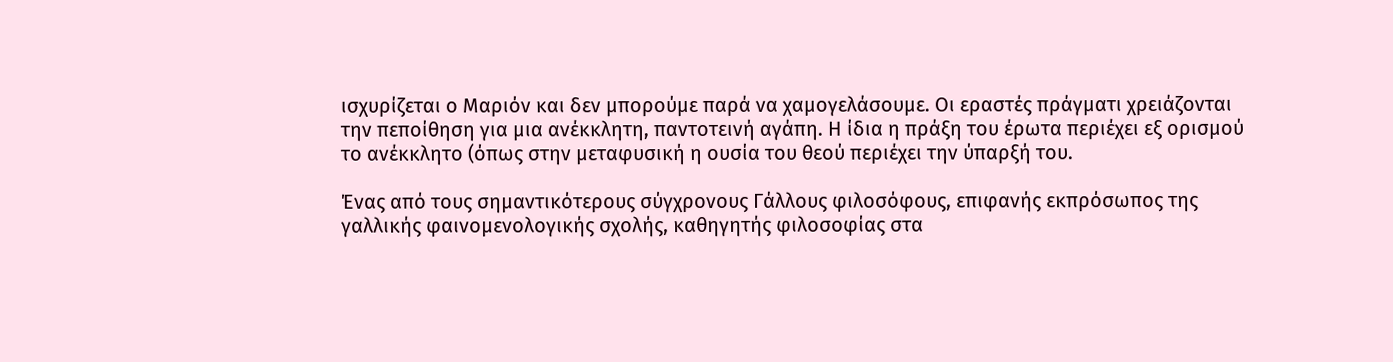ισχυρίζεται ο Μαριόν και δεν μπορούμε παρά να χαμογελάσουμε. Οι εραστές πράγματι χρειάζονται την πεποίθηση για μια ανέκκλητη, παντοτεινή αγάπη. Η ίδια η πράξη του έρωτα περιέχει εξ ορισμού το ανέκκλητο (όπως στην μεταφυσική η ουσία του θεού περιέχει την ύπαρξή του.

Ένας από τους σημαντικότερους σύγχρονους Γάλλους φιλοσόφους, επιφανής εκπρόσωπος της γαλλικής φαινομενολογικής σχολής, καθηγητής φιλοσοφίας στα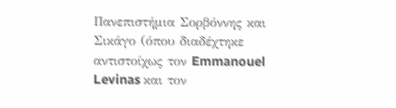Πανεπιστήμια Σορβόννης και Σικάγο (όπου διαδέχτηκε αντιστοίχως τον Emmanouel Levinas και τον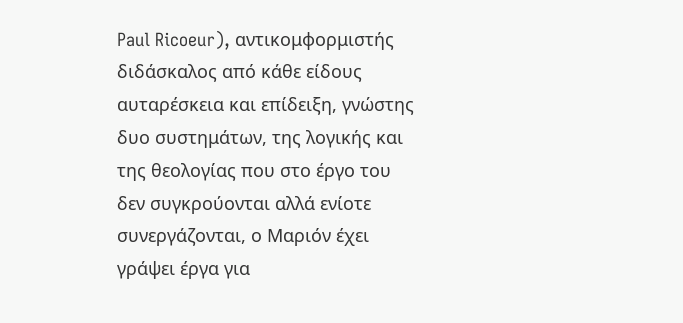Paul Ricoeur), αντικομφορμιστής διδάσκαλος από κάθε είδους αυταρέσκεια και επίδειξη, γνώστης δυο συστημάτων, της λογικής και της θεολογίας που στο έργο του δεν συγκρούονται αλλά ενίοτε συνεργάζονται, ο Μαριόν έχει γράψει έργα για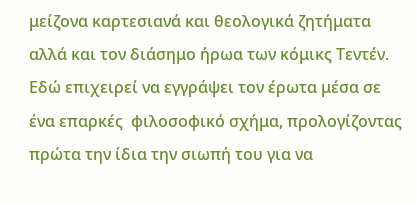μείζονα καρτεσιανά και θεολογικά ζητήματα αλλά και τον διάσημο ήρωα των κόμικς Τεντέν. Εδώ επιχειρεί να εγγράψει τον έρωτα μέσα σε ένα επαρκές  φιλοσοφικό σχήμα, προλογίζοντας πρώτα την ίδια την σιωπή του για να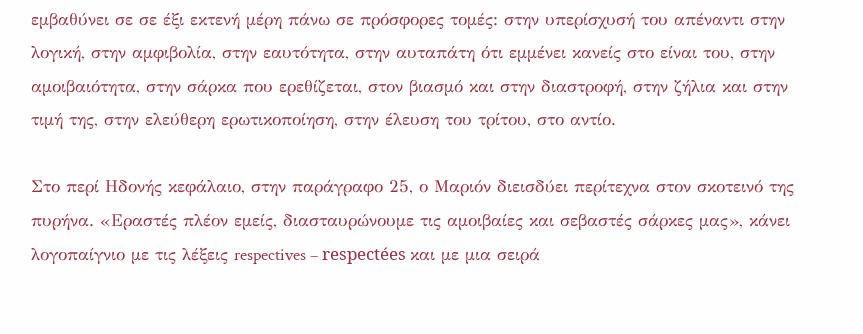εμβαθύνει σε σε έξι εκτενή μέρη πάνω σε πρόσφορες τομές: στην υπερίσχυσή του απέναντι στην λογική, στην αμφιβολία, στην εαυτότητα, στην αυταπάτη ότι εμμένει κανείς στο είναι του, στην αμοιβαιότητα, στην σάρκα που ερεθίζεται, στον βιασμό και στην διαστροφή, στην ζήλια και στην τιμή της, στην ελεύθερη ερωτικοποίηση, στην έλευση του τρίτου, στο αντίο.

Στο περί Ηδονής κεφάλαιο, στην παράγραφο 25, ο Μαριόν διεισδύει περίτεχνα στον σκοτεινό της πυρήνα. «Εραστές πλέον εμείς, διασταυρώνουμε τις αμοιβαίες και σεβαστές σάρκες μας», κάνει λογοπαίγνιο με τις λέξεις respectives – respectées και με μια σειρά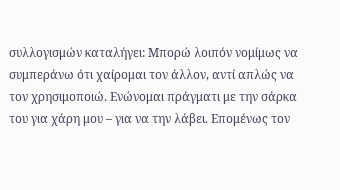συλλογισμών καταλήγει: Μπορώ λοιπόν νομίμως να συμπεράνω ότι χαίρομαι τον άλλον, αντί απλώς να τον χρησιμοποιώ. Ενώνομαι πράγματι με την σάρκα του για χάρη μου – για να την λάβει. Επομένως τον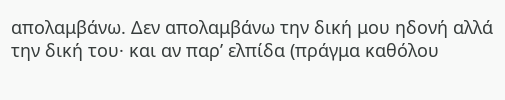απολαμβάνω. Δεν απολαμβάνω την δική μου ηδονή αλλά την δική του· και αν παρ’ ελπίδα (πράγμα καθόλου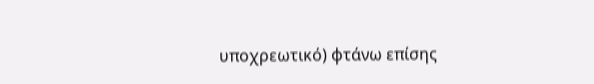υποχρεωτικό) φτάνω επίσης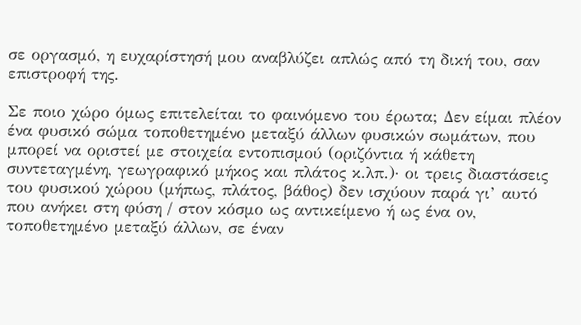σε οργασμό, η ευχαρίστησή μου αναβλύζει απλώς από τη δική του, σαν επιστροφή της.

Σε ποιο χώρο όμως επιτελείται το φαινόμενο του έρωτα; Δεν είμαι πλέον ένα φυσικό σώμα τοποθετημένο μεταξύ άλλων φυσικών σωμάτων, που μπορεί να οριστεί με στοιχεία εντοπισμού (οριζόντια ή κάθετη συντεταγμένη, γεωγραφικό μήκος και πλάτος κ.λπ.)· οι τρεις διαστάσεις του φυσικού χώρου (μήπως, πλάτος, βάθος) δεν ισχύουν παρά γι’ αυτό που ανήκει στη φύση / στον κόσμο ως αντικείμενο ή ως ένα ον, τοποθετημένο μεταξύ άλλων, σε έναν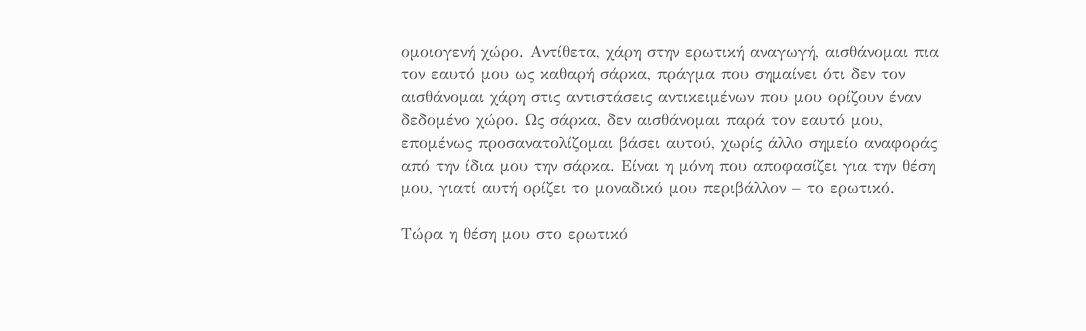ομοιογενή χώρο. Αντίθετα, χάρη στην ερωτική αναγωγή, αισθάνομαι πια τον εαυτό μου ως καθαρή σάρκα, πράγμα που σημαίνει ότι δεν τον αισθάνομαι χάρη στις αντιστάσεις αντικειμένων που μου ορίζουν έναν δεδομένο χώρο. Ως σάρκα, δεν αισθάνομαι παρά τον εαυτό μου, επομένως προσανατολίζομαι βάσει αυτού, χωρίς άλλο σημείο αναφοράς από την ίδια μου την σάρκα. Είναι η μόνη που αποφασίζει για την θέση μου, γιατί αυτή ορίζει το μοναδικό μου περιβάλλον – το ερωτικό.

Τώρα η θέση μου στο ερωτικό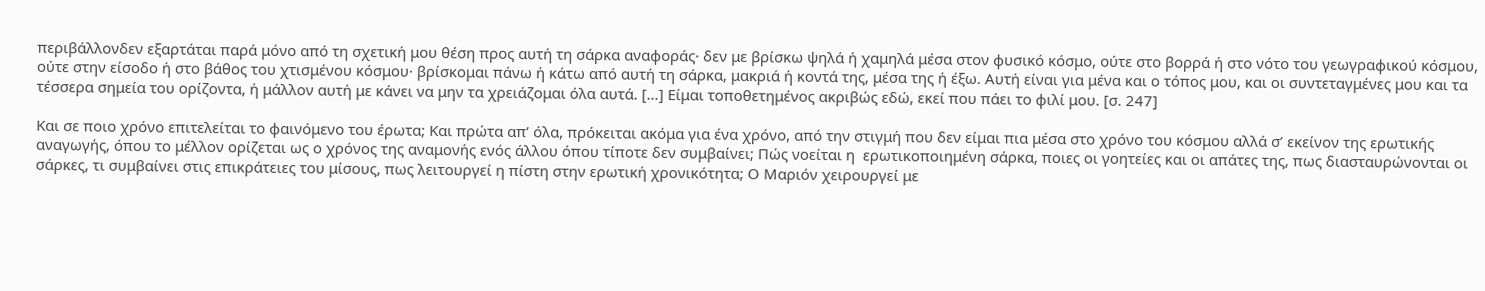περιβάλλονδεν εξαρτάται παρά μόνο από τη σχετική μου θέση προς αυτή τη σάρκα αναφοράς· δεν με βρίσκω ψηλά ή χαμηλά μέσα στον φυσικό κόσμο, ούτε στο βορρά ή στο νότο του γεωγραφικού κόσμου, ούτε στην είσοδο ή στο βάθος του χτισμένου κόσμου· βρίσκομαι πάνω ή κάτω από αυτή τη σάρκα, μακριά ή κοντά της, μέσα της ή έξω. Αυτή είναι για μένα και ο τόπος μου, και οι συντεταγμένες μου και τα τέσσερα σημεία του ορίζοντα, ή μάλλον αυτή με κάνει να μην τα χρειάζομαι όλα αυτά. […] Είμαι τοποθετημένος ακριβώς εδώ, εκεί που πάει το φιλί μου. [σ. 247]

Και σε ποιο χρόνο επιτελείται το φαινόμενο του έρωτα; Και πρώτα απ’ όλα, πρόκειται ακόμα για ένα χρόνο, από την στιγμή που δεν είμαι πια μέσα στο χρόνο του κόσμου αλλά σ’ εκείνον της ερωτικής αναγωγής, όπου το μέλλον ορίζεται ως ο χρόνος της αναμονής ενός άλλου όπου τίποτε δεν συμβαίνει; Πώς νοείται η  ερωτικοποιημένη σάρκα, ποιες οι γοητείες και οι απάτες της, πως διασταυρώνονται οι σάρκες, τι συμβαίνει στις επικράτειες του μίσους, πως λειτουργεί η πίστη στην ερωτική χρονικότητα; Ο Μαριόν χειρουργεί με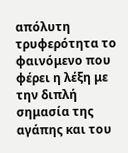απόλυτη τρυφερότητα το φαινόμενο που φέρει η λέξη με την διπλή σημασία της αγάπης και του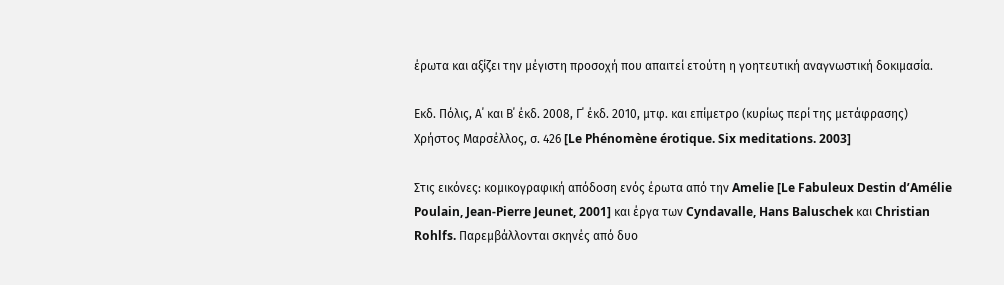έρωτα και αξίζει την μέγιστη προσοχή που απαιτεί ετούτη η γοητευτική αναγνωστική δοκιμασία.

Εκδ. Πόλις, Α΄ και Β΄ έκδ. 2008, Γ΄ έκδ. 2010, μτφ. και επίμετρο (κυρίως περί της μετάφρασης) Χρήστος Μαρσέλλος, σ. 426 [Le Phénomène érotique. Six meditations. 2003]

Στις εικόνες: κομικογραφική απόδοση ενός έρωτα από την Amelie [Le Fabuleux Destin d’Amélie Poulain, Jean-Pierre Jeunet, 2001] και έργα των Cyndavalle, Hans Baluschek και Christian Rohlfs. Παρεμβάλλονται σκηνές από δυο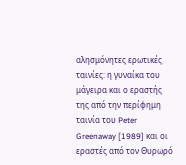αλησμόνητες ερωτικές ταινίες: η γυναίκα του μάγειρα και ο εραστής της από την περίφημη ταινία του Peter Greenaway [1989] και οι εραστές από τον Θυρωρό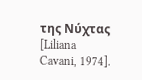της Νύχτας [Liliana Cavani, 1974].